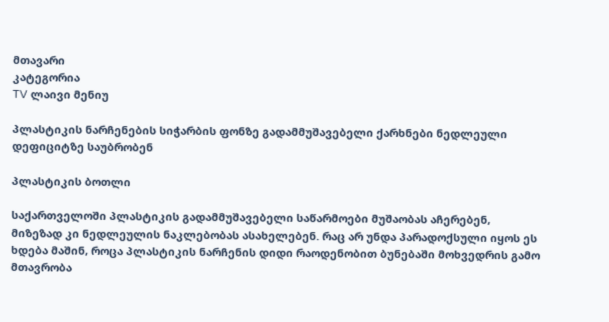მთავარი
კატეგორია
TV ლაივი მენიუ

პლასტიკის ნარჩენების სიჭარბის ფონზე გადამმუშავებელი ქარხნები ნედლეული დეფიციტზე საუბრობენ

პლასტიკის ბოთლი

საქართველოში პლასტიკის გადამმუშავებელი საწარმოები მუშაობას აჩერებენ, მიზეზად კი ნედლეულის ნაკლებობას ასახელებენ. რაც არ უნდა პარადოქსული იყოს ეს ხდება მაშინ, როცა პლასტიკის ნარჩენის დიდი რაოდენობით ბუნებაში მოხვედრის გამო მთავრობა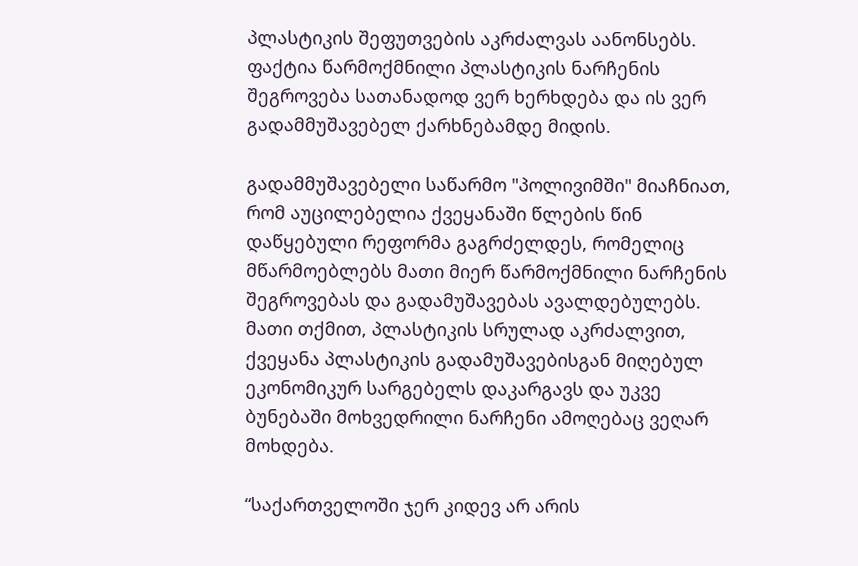პლასტიკის შეფუთვების აკრძალვას აანონსებს. ფაქტია წარმოქმნილი პლასტიკის ნარჩენის შეგროვება სათანადოდ ვერ ხერხდება და ის ვერ გადამმუშავებელ ქარხნებამდე მიდის.

გადამმუშავებელი საწარმო "პოლივიმში" მიაჩნიათ, რომ აუცილებელია ქვეყანაში წლების წინ დაწყებული რეფორმა გაგრძელდეს, რომელიც მწარმოებლებს მათი მიერ წარმოქმნილი ნარჩენის შეგროვებას და გადამუშავებას ავალდებულებს. მათი თქმით, პლასტიკის სრულად აკრძალვით, ქვეყანა პლასტიკის გადამუშავებისგან მიღებულ ეკონომიკურ სარგებელს დაკარგავს და უკვე ბუნებაში მოხვედრილი ნარჩენი ამოღებაც ვეღარ მოხდება.

“საქართველოში ჯერ კიდევ არ არის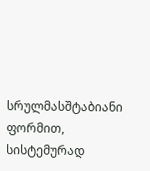სრულმასშტაბიანი ფორმით, სისტემურად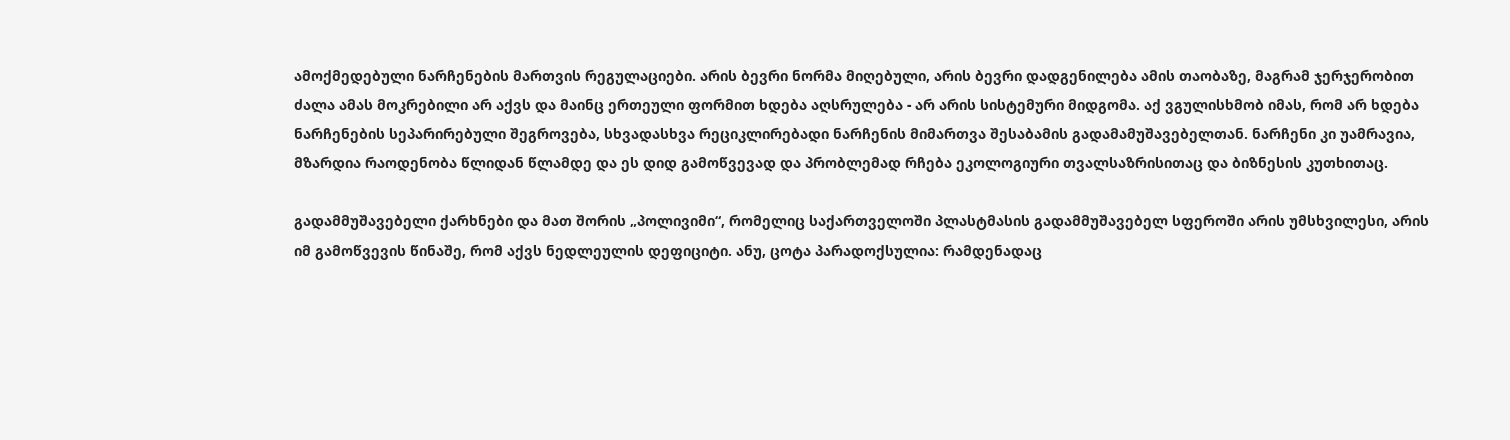ამოქმედებული ნარჩენების მართვის რეგულაციები. არის ბევრი ნორმა მიღებული, არის ბევრი დადგენილება ამის თაობაზე, მაგრამ ჯერჯერობით ძალა ამას მოკრებილი არ აქვს და მაინც ერთეული ფორმით ხდება აღსრულება - არ არის სისტემური მიდგომა. აქ ვგულისხმობ იმას, რომ არ ხდება ნარჩენების სეპარირებული შეგროვება, სხვადასხვა რეციკლირებადი ნარჩენის მიმართვა შესაბამის გადამამუშავებელთან. ნარჩენი კი უამრავია, მზარდია რაოდენობა წლიდან წლამდე და ეს დიდ გამოწვევად და პრობლემად რჩება ეკოლოგიური თვალსაზრისითაც და ბიზნესის კუთხითაც.

გადამმუშავებელი ქარხნები და მათ შორის „პოლივიმი“, რომელიც საქართველოში პლასტმასის გადამმუშავებელ სფეროში არის უმსხვილესი, არის იმ გამოწვევის წინაშე, რომ აქვს ნედლეულის დეფიციტი. ანუ, ცოტა პარადოქსულია: რამდენადაც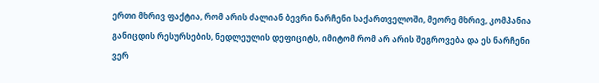ერთი მხრივ ფაქტია, რომ არის ძალიან ბევრი ნარჩენი საქართველოში, მეორე მხრივ, კომპანია განიცდის რესურსების, ნედლეულის დეფიციტს, იმიტომ რომ არ არის შეგროვება და ეს ნარჩენი ვერ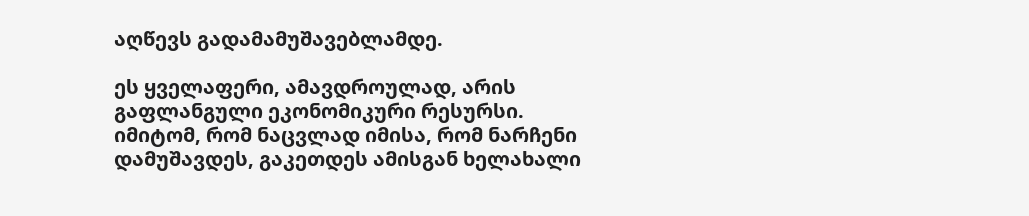აღწევს გადამამუშავებლამდე.

ეს ყველაფერი, ამავდროულად, არის გაფლანგული ეკონომიკური რესურსი. იმიტომ, რომ ნაცვლად იმისა, რომ ნარჩენი დამუშავდეს, გაკეთდეს ამისგან ხელახალი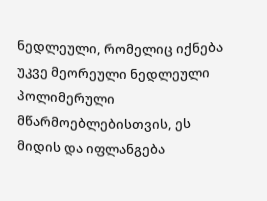ნედლეული, რომელიც იქნება უკვე მეორეული ნედლეული პოლიმერული მწარმოებლებისთვის, ეს მიდის და იფლანგება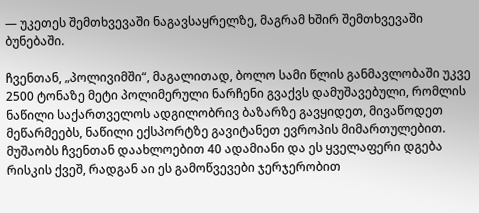— უკეთეს შემთხვევაში ნაგავსაყრელზე, მაგრამ ხშირ შემთხვევაში ბუნებაში.

ჩვენთან, „პოლივიმში“, მაგალითად, ბოლო სამი წლის განმავლობაში უკვე 2500 ტონაზე მეტი პოლიმერული ნარჩენი გვაქვს დამუშავებული, რომლის ნაწილი საქართველოს ადგილობრივ ბაზარზე გავყიდეთ, მივაწოდეთ მეწარმეებს, ნაწილი ექსპორტზე გავიტანეთ ევროპის მიმართულებით. მუშაობს ჩვენთან დაახლოებით 40 ადამიანი და ეს ყველაფერი დგება რისკის ქვეშ, რადგან აი ეს გამოწვევები ჯერჯერობით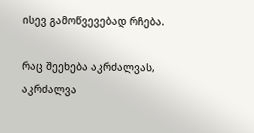ისევ გამოწვევებად რჩება.

რაც შეეხება აკრძალვას, აკრძალვა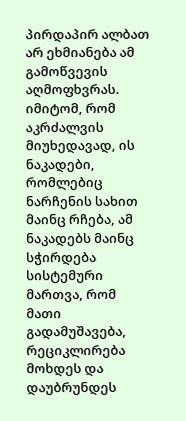პირდაპირ ალბათ არ ეხმიანება ამ გამოწვევის აღმოფხვრას. იმიტომ, რომ აკრძალვის მიუხედავად, ის ნაკადები, რომლებიც ნარჩენის სახით მაინც რჩება, ამ ნაკადებს მაინც სჭირდება სისტემური მართვა, რომ მათი გადამუშავება, რეციკლირება მოხდეს და დაუბრუნდეს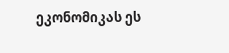ეკონომიკას ეს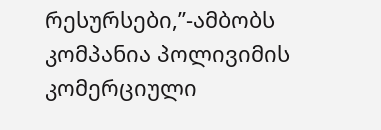რესურსები,”-ამბობს კომპანია პოლივიმის კომერციული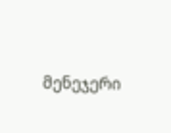მენეჯერი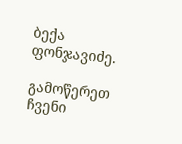ბექა ფონჯავიძე.

გამოწერეთ ჩვენი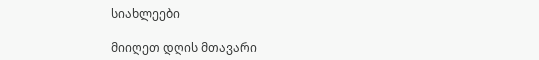სიახლეები

მიიღეთ დღის მთავარი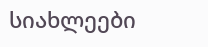სიახლეები